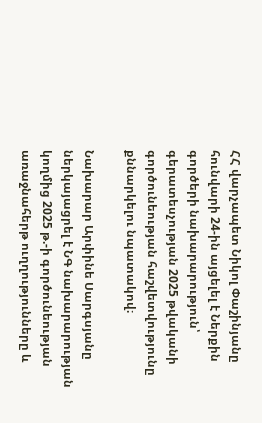ՀՀ վարչապետ Նիկոլ Փաշինյանը հունվարի 24-ին այցելել է Ներքին գործերի նախարարություն՝ գերատեսչության 2025 թվականի գործունեության հաշվետվությունը քննարկելու նպատակով։

Նախարար Արփինե Սարգսյանը ներկայացրել է ՆԳ նախարարության կողմից 2025 թ.-ի գործունեության առաջնահերթ ուղղությունները և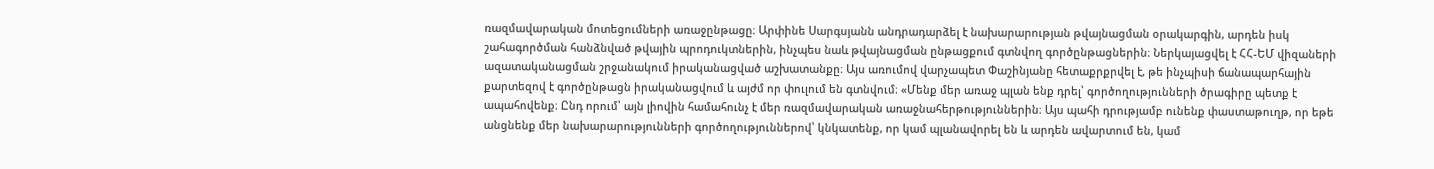ռազմավարական մոտեցումների առաջընթացը։ Արփինե Սարգսյանն անդրադարձել է նախարարության թվայնացման օրակարգին, արդեն իսկ շահագործման հանձնված թվային պրոդուկտներին, ինչպես նաև թվայնացման ընթացքում գտնվող գործընթացներին։ Ներկայացվել է ՀՀ-ԵՄ վիզաների ազատականացման շրջանակում իրականացված աշխատանքը։ Այս առումով վարչապետ Փաշինյանը հետաքրքրվել է, թե ինչպիսի ճանապարհային քարտեզով է գործընթացն իրականացվում և այժմ որ փուլում են գտնվում։ «Մենք մեր առաջ պլան ենք դրել՝ գործողությունների ծրագիրը պետք է ապահովենք։ Ընդ որում՝ այն լիովին համահունչ է մեր ռազմավարական առաջնահերթություններին։ Այս պահի դրությամբ ունենք փաստաթուղթ, որ եթե անցնենք մեր նախարարությունների գործողություններով՝ կնկատենք, որ կամ պլանավորել են և արդեն ավարտում են, կամ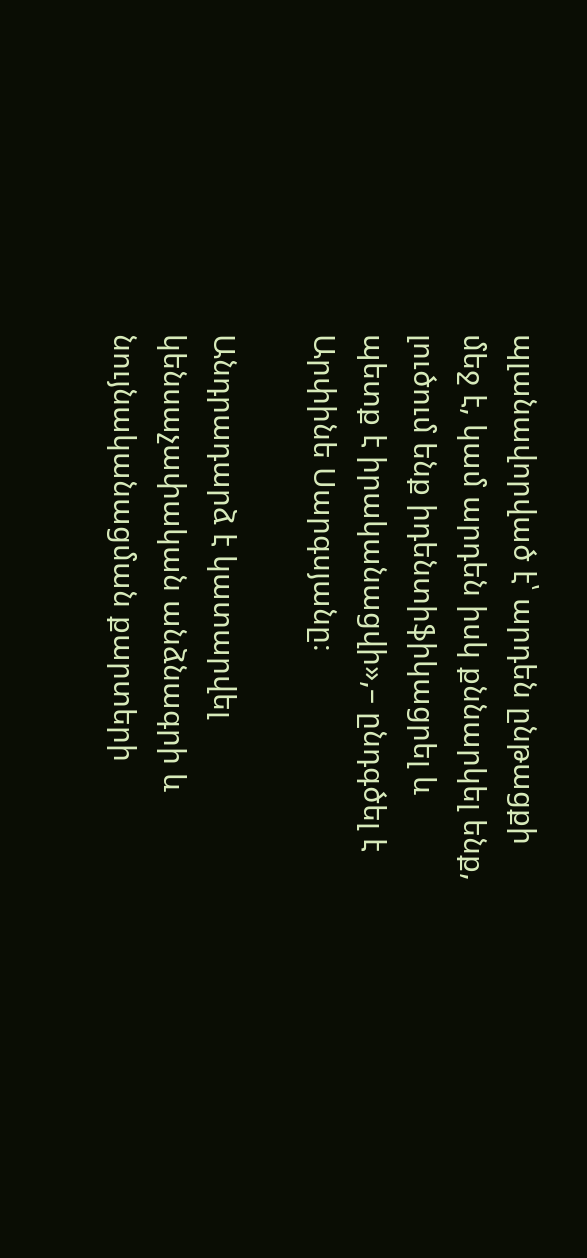պլանավորված է՝ արդեն ընթացքի մեջ է, կամ արդեն իսկ քննարկել ենք, լուծում ենք իդենտիֆիկացրել և պետք է իրականացվի»,– ընդգծել է Արփինե Սարգսյանը։

Անդրադարձ է կատարվել կենսաչափական անձնագրի և նույնականացման քարտերի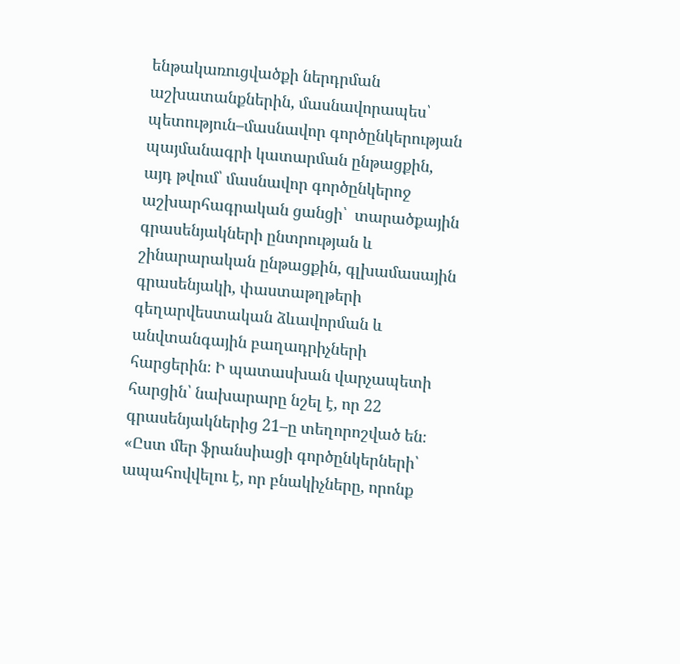ենթակառուցվածքի ներդրման աշխատանքներին, մասնավորապես՝ պետություն–մասնավոր գործընկերության պայմանագրի կատարման ընթացքին, այդ թվում՝ մասնավոր գործընկերոջ աշխարհագրական ցանցի՝  տարածքային գրասենյակների ընտրության և շինարարական ընթացքին, գլխամասային գրասենյակի, փաստաթղթերի գեղարվեստական ձևավորման և անվտանգային բաղադրիչների հարցերին։ Ի պատասխան վարչապետի հարցին՝ նախարարը նշել է, որ 22 գրասենյակներից 21–ը տեղորոշված են։ «Ըստ մեր ֆրանսիացի գործընկերների՝ ապահովվելու է, որ բնակիչները, որոնք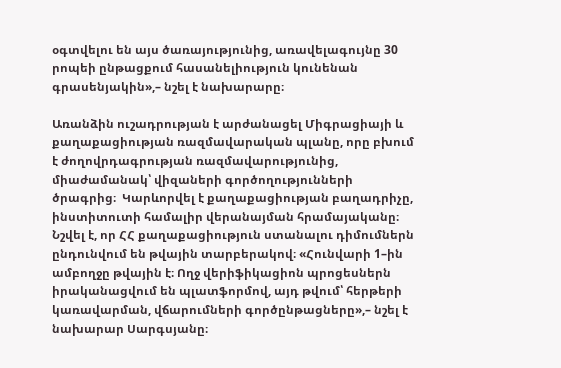օգտվելու են այս ծառայությունից, առավելագույնը 30 րոպեի ընթացքում հասանելիություն կունենան գրասենյակին»,– նշել է նախարարը։

Առանձին ուշադրության է արժանացել Միգրացիայի և քաղաքացիության ռազմավարական պլանը, որը բխում է ժողովրդագրության ռազմավարությունից, միաժամանակ՝ վիզաների գործողությունների ծրագրից։  Կարևորվել է քաղաքացիության բաղադրիչը, ինստիտուտի համալիր վերանայման հրամայականը։ Նշվել է, որ ՀՀ քաղաքացիություն ստանալու դիմումներն ընդունվում են թվային տարբերակով։ «Հունվարի 1–ին ամբողջը թվային է։ Ողջ վերիֆիկացիոն պրոցեսներն իրականացվում են պլատֆորմով, այդ թվում՝ հերթերի կառավարման, վճարումների գործընթացները»,– նշել է նախարար Սարգսյանը։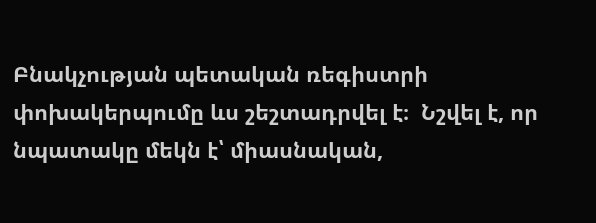Բնակչության պետական ռեգիստրի փոխակերպումը ևս շեշտադրվել է։  Նշվել է, որ նպատակը մեկն է՝ միասնական,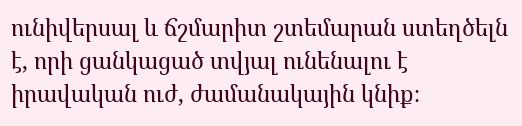ունիվերսալ և ճշմարիտ շտեմարան ստեղծելն է, որի ցանկացած տվյալ ունենալու է իրավական ուժ, ժամանակային կնիք։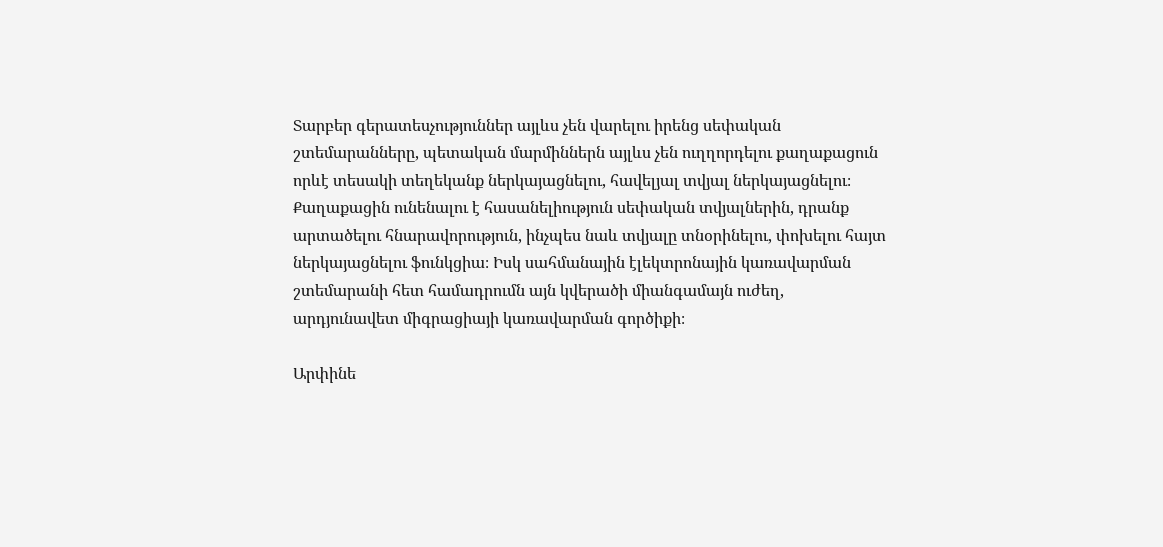Տարբեր գերատեսչություններ այլևս չեն վարելու իրենց սեփական շտեմարանները, պետական մարմիններն այլևս չեն ուղղորդելու քաղաքացուն որևէ տեսակի տեղեկանք ներկայացնելու, հավելյալ տվյալ ներկայացնելու։ Քաղաքացին ունենալու է հասանելիություն սեփական տվյալներին, դրանք արտածելու հնարավորություն, ինչպես նաև տվյալը տնօրինելու, փոխելու հայտ ներկայացնելու ֆունկցիա։ Իսկ սահմանային էլեկտրոնային կառավարման շտեմարանի հետ համադրումն այն կվերածի միանգամայն ուժեղ, արդյունավետ միգրացիայի կառավարման գործիքի։

Արփինե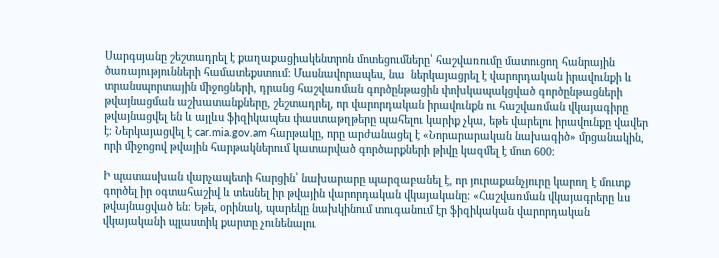Սարգսյանը շեշտադրել է քաղաքացիակենտրոն մոտեցումները՝ հաշվառումը մատուցող հանրային ծառայությունների համատեքստում։ Մասնավորապես, նա  ներկայացրել է վարորդական իրավունքի և տրանսպորտային միջոցների, դրանց հաշվառման գործընթացին փոխկապակցված գործընթացների թվայնացման աշխատանքները, շեշտադրել, որ վարորդական իրավունքն ու հաշվառման վկայագիրը թվայնացվել են և այլևս ֆիզիկապես փաստաթղթերը պահելու կարիք չկա, եթե վարելու իրավունքը վավեր է։ Ներկայացվել է car.mia.gov.am հարթակը, որը արժանացել է «Նորարարական նախագիծ» մրցանակին, որի միջոցով թվային հարթակներում կատարված գործարքների թիվը կազմել է մոտ 600։

Ի պատասխան վարչապետի հարցին՝ նախարարը պարզաբանել է, որ յուրաքանչյուրը կարող է մուտք գործել իր օգտահաշիվ և տեսնել իր թվային վարորդական վկայականը։ «Հաշվառման վկայագրերը ևս թվայնացված են։ Եթե, օրինակ, պարեկը նախկինում տուգանում էր ֆիզիկական վարորդական վկայականի պլաստիկ քարտը չունենալու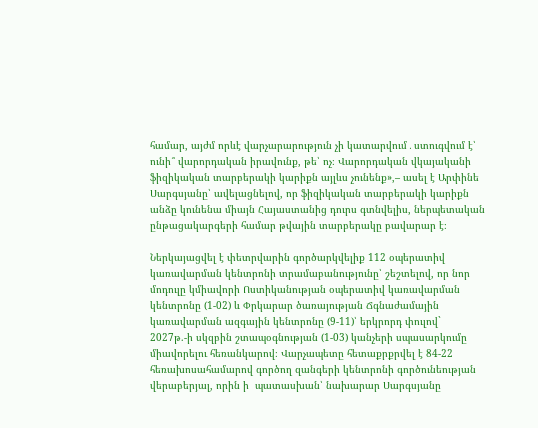համար, այժմ որևէ վարչարարություն չի կատարվում․ստուգվում է՝ ունի՞ վարորդական իրավունք, թե՝ ոչ։ Վարորդական վկայականի ֆիզիկական տարբերակի կարիքն այլևս չունենք»,– ասել է Արփինե Սարգսյանը՝ ավելացնելով, որ ֆիզիկական տարբերակի կարիքն անձը կունենա միայն Հայաստանից դուրս գտնվելիս, ներպետական ընթացակարգերի համար թվային տարբերակը բավարար է։

Ներկայացվել է փետրվարին գործարկվելիք 112 օպերատիվ կառավարման կենտրոնի տրամաբանությունը՝ շեշտելով, որ նոր մոդուլը կմիավորի Ոստիկանության օպերատիվ կառավարման կենտրոնը (1-02) և Փրկարար ծառայության Ճգնաժամային կառավարման ազգային կենտրոնը (9-11)՝ երկրորդ փուլով` 2027թ.-ի սկզբին շտապօգնության (1-03) կանչերի սպասարկումը միավորելու հեռանկարով։ Վարչապետը հետաքրքրվել է 84-22 հեռախոսահամարով գործող զանգերի կենտրոնի գործունեության վերաբերյալ, որին ի  պատասխան՝ նախարար Սարգսյանը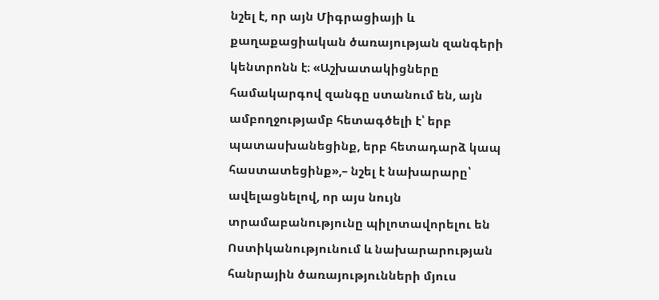նշել է, որ այն Միգրացիայի և քաղաքացիական ծառայության զանգերի կենտրոնն է։ «Աշխատակիցները համակարգով զանգը ստանում են, այն ամբողջությամբ հետագծելի է՝ երբ պատասխանեցինք, երբ հետադարձ կապ հաստատեցինք»,– նշել է նախարարը՝ ավելացնելով, որ այս նույն տրամաբանությունը պիլոտավորելու են Ոստիկանությունում և նախարարության հանրային ծառայությունների մյուս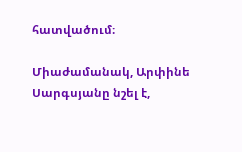հատվածում։

Միաժամանակ, Արփինե Սարգսյանը նշել է,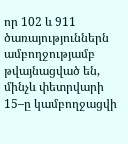որ 102 և 911 ծառայություններն ամբողջությամբ թվայնացված են, մինչև փետրվարի 15–ը կամբողջացվի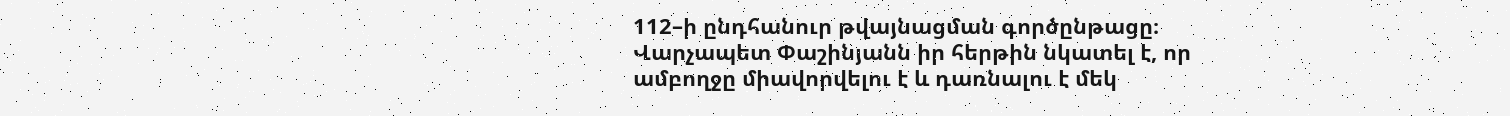112–ի ընդհանուր թվայնացման գործընթացը։ Վարչապետ Փաշինյանն իր հերթին նկատել է, որ ամբողջը միավորվելու է և դառնալու է մեկ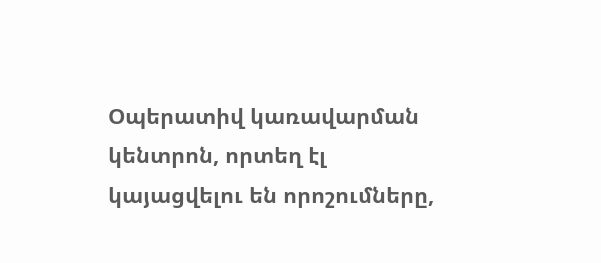Օպերատիվ կառավարման կենտրոն, որտեղ էլ կայացվելու են որոշումները,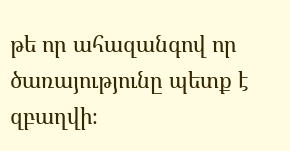թե որ ահազանգով որ ծառայությունը պետք է զբաղվի։